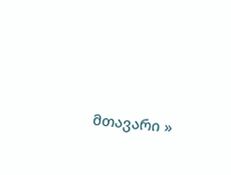მთავარი »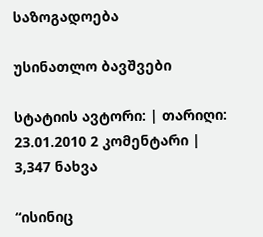საზოგადოება

უსინათლო ბავშვები

სტატიის ავტორი: | თარიღი: 23.01.2010 2 კომენტარი | 3,347 ნახვა

“ისინიც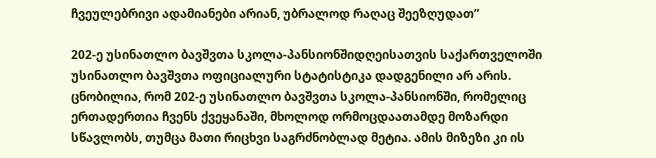ჩვეულებრივი ადამიანები არიან, უბრალოდ რაღაც შეეზღუდათ”

202-ე უსინათლო ბავშვთა სკოლა-პანსიონშიდღეისათვის საქართველოში უსინათლო ბავშვთა ოფიციალური სტატისტიკა დადგენილი არ არის. ცნობილია, რომ 202-ე უსინათლო ბავშვთა სკოლა-პანსიონში, რომელიც ერთადერთია ჩვენს ქვეყანაში, მხოლოდ ორმოცდაათამდე მოზარდი სწავლობს, თუმცა მათი რიცხვი საგრძნობლად მეტია. ამის მიზეზი კი ის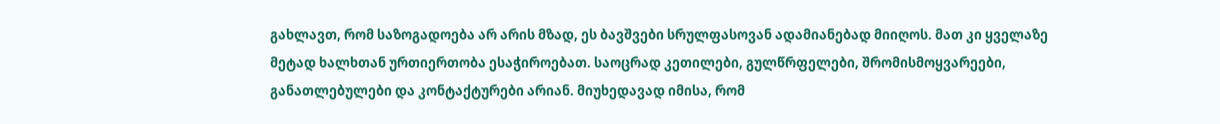გახლავთ, რომ საზოგადოება არ არის მზად, ეს ბავშვები სრულფასოვან ადამიანებად მიიღოს. მათ კი ყველაზე მეტად ხალხთან ურთიერთობა ესაჭიროებათ. საოცრად კეთილები, გულწრფელები, შრომისმოყვარეები, განათლებულები და კონტაქტურები არიან. მიუხედავად იმისა, რომ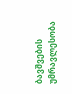ბავშვების უმრავლესობა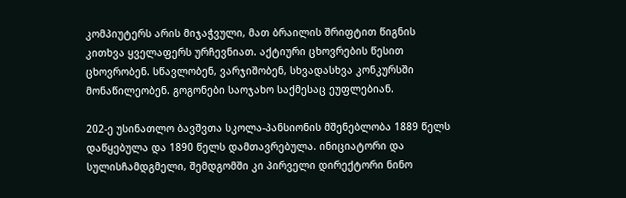კომპიუტერს არის მიჯაჭვული, მათ ბრაილის შრიფტით წიგნის კითხვა ყველაფერს ურჩევნიათ. აქტიური ცხოვრების წესით ცხოვრობენ. სწავლობენ, ვარჯიშობენ, სხვადასხვა კონკურსში მონაწილეობენ. გოგონები საოჯახო საქმესაც ეუფლებიან.

202-ე უსინათლო ბავშვთა სკოლა-პანსიონის მშენებლობა 1889 წელს დაწყებულა და 1890 წელს დამთავრებულა. ინიციატორი და სულისჩამდგმელი, შემდგომში კი პირველი დირექტორი ნინო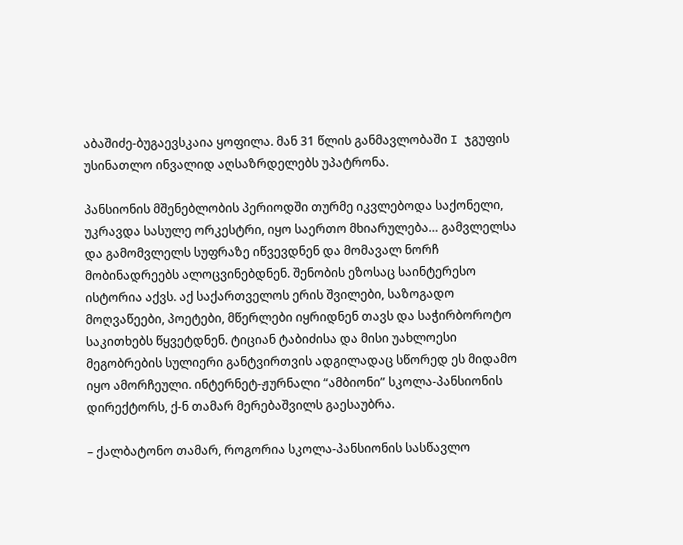აბაშიძე-ბუგაევსკაია ყოფილა. მან 31 წლის განმავლობაში I ჯგუფის უსინათლო ინვალიდ აღსაზრდელებს უპატრონა.

პანსიონის მშენებლობის პერიოდში თურმე იკვლებოდა საქონელი, უკრავდა სასულე ორკესტრი, იყო საერთო მხიარულება… გამვლელსა და გამომვლელს სუფრაზე იწვევდნენ და მომავალ ნორჩ მობინადრეებს ალოცვინებდნენ. შენობის ეზოსაც საინტერესო ისტორია აქვს. აქ საქართველოს ერის შვილები, საზოგადო მოღვაწეები, პოეტები, მწერლები იყრიდნენ თავს და საჭირბოროტო საკითხებს წყვეტდნენ. ტიციან ტაბიძისა და მისი უახლოესი მეგობრების სულიერი განტვირთვის ადგილადაც სწორედ ეს მიდამო იყო ამორჩეული. ინტერნეტ-ჟურნალი “ამბიონი” სკოლა-პანსიონის დირექტორს, ქ-ნ თამარ მერებაშვილს გაესაუბრა.

– ქალბატონო თამარ, როგორია სკოლა-პანსიონის სასწავლო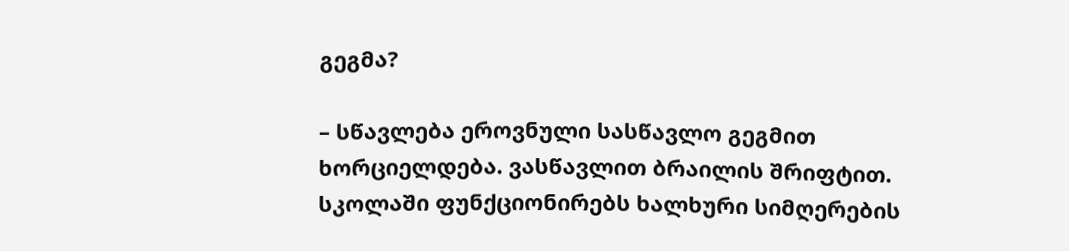გეგმა?

– სწავლება ეროვნული სასწავლო გეგმით ხორციელდება. ვასწავლით ბრაილის შრიფტით. სკოლაში ფუნქციონირებს ხალხური სიმღერების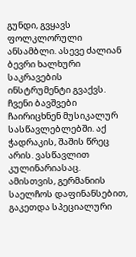გუნდი, გვყავს ფოლკლორული ანსამბლი. ასევე ძალიან ბევრი ხალხური საკრავების ინსტრუმენტი გვაქვს. ჩვენი ბავშვები ჩაირიცხნენ მუსიკალურ სასწავლებლებში. აქ ჭადრაკის, შაშის წრეც არის. ვასწავლით კულინარიასაც. ამისთვის, გერმანიის საელჩოს დაფინანსებით, გაკეთდა სპეციალური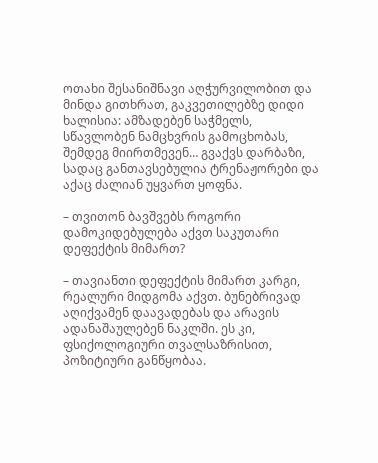ოთახი შესანიშნავი აღჭურვილობით და მინდა გითხრათ, გაკვეთილებზე დიდი ხალისია: ამზადებენ საჭმელს, სწავლობენ ნამცხვრის გამოცხობას, შემდეგ მიირთმევენ… გვაქვს დარბაზი, სადაც განთავსებულია ტრენაჟორები და აქაც ძალიან უყვართ ყოფნა.

– თვითონ ბავშვებს როგორი დამოკიდებულება აქვთ საკუთარი დეფექტის მიმართ?

– თავიანთი დეფექტის მიმართ კარგი, რეალური მიდგომა აქვთ. ბუნებრივად აღიქვამენ დაავადებას და არავის ადანაშაულებენ ნაკლში. ეს კი, ფსიქოლოგიური თვალსაზრისით, პოზიტიური განწყობაა.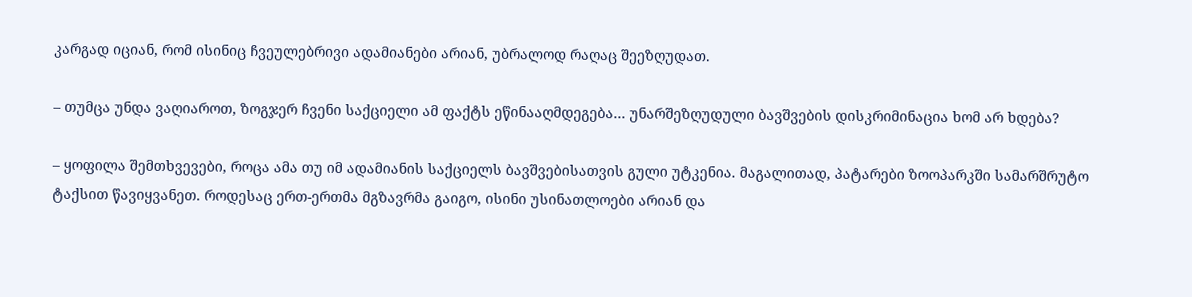კარგად იციან, რომ ისინიც ჩვეულებრივი ადამიანები არიან, უბრალოდ რაღაც შეეზღუდათ.

– თუმცა უნდა ვაღიაროთ, ზოგჯერ ჩვენი საქციელი ამ ფაქტს ეწინააღმდეგება… უნარშეზღუდული ბავშვების დისკრიმინაცია ხომ არ ხდება?

– ყოფილა შემთხვევები, როცა ამა თუ იმ ადამიანის საქციელს ბავშვებისათვის გული უტკენია. მაგალითად, პატარები ზოოპარკში სამარშრუტო ტაქსით წავიყვანეთ. როდესაც ერთ-ერთმა მგზავრმა გაიგო, ისინი უსინათლოები არიან და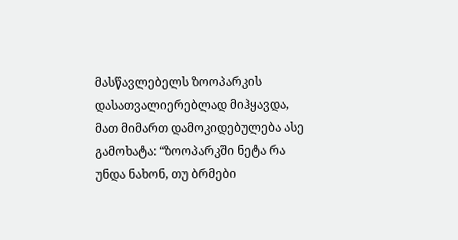მასწავლებელს ზოოპარკის დასათვალიერებლად მიჰყავდა, მათ მიმართ დამოკიდებულება ასე გამოხატა: “ზოოპარკში ნეტა რა უნდა ნახონ, თუ ბრმები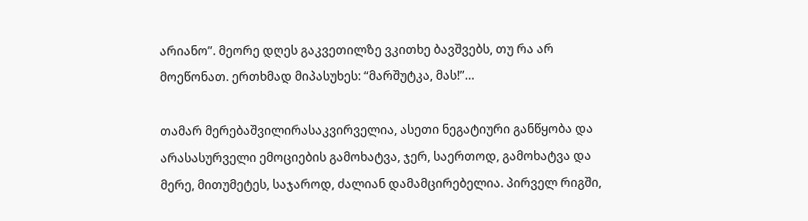არიანო”. მეორე დღეს გაკვეთილზე ვკითხე ბავშვებს, თუ რა არ მოეწონათ. ერთხმად მიპასუხეს: “მარშუტკა, მას!”…

თამარ მერებაშვილირასაკვირველია, ასეთი ნეგატიური განწყობა და არასასურველი ემოციების გამოხატვა, ჯერ, საერთოდ, გამოხატვა და მერე, მითუმეტეს, საჯაროდ, ძალიან დამამცირებელია. პირველ რიგში,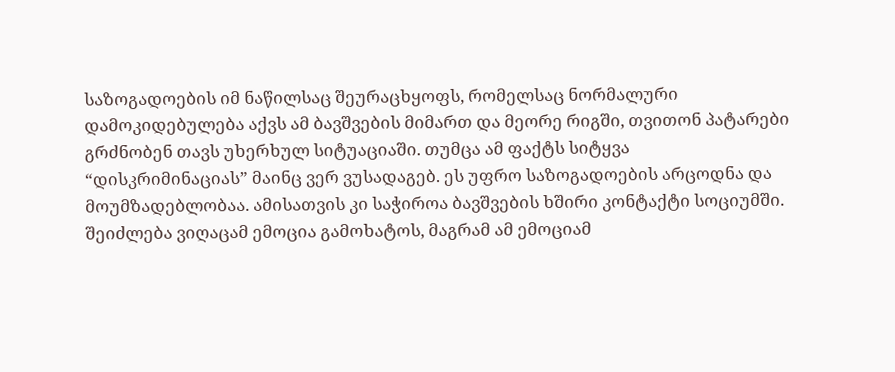საზოგადოების იმ ნაწილსაც შეურაცხყოფს, რომელსაც ნორმალური დამოკიდებულება აქვს ამ ბავშვების მიმართ და მეორე რიგში, თვითონ პატარები გრძნობენ თავს უხერხულ სიტუაციაში. თუმცა ამ ფაქტს სიტყვა “დისკრიმინაციას” მაინც ვერ ვუსადაგებ. ეს უფრო საზოგადოების არცოდნა და მოუმზადებლობაა. ამისათვის კი საჭიროა ბავშვების ხშირი კონტაქტი სოციუმში. შეიძლება ვიღაცამ ემოცია გამოხატოს, მაგრამ ამ ემოციამ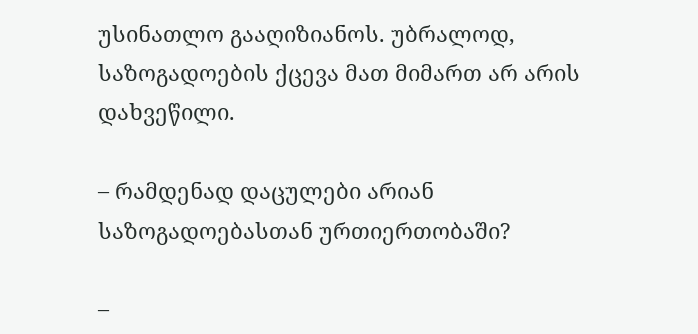უსინათლო გააღიზიანოს. უბრალოდ, საზოგადოების ქცევა მათ მიმართ არ არის დახვეწილი.

– რამდენად დაცულები არიან საზოგადოებასთან ურთიერთობაში?

–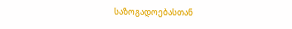საზოგადოებასთან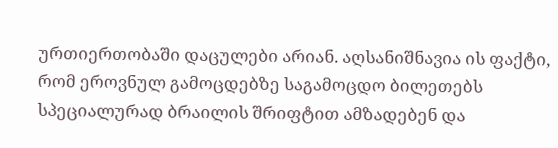ურთიერთობაში დაცულები არიან. აღსანიშნავია ის ფაქტი, რომ ეროვნულ გამოცდებზე საგამოცდო ბილეთებს სპეციალურად ბრაილის შრიფტით ამზადებენ და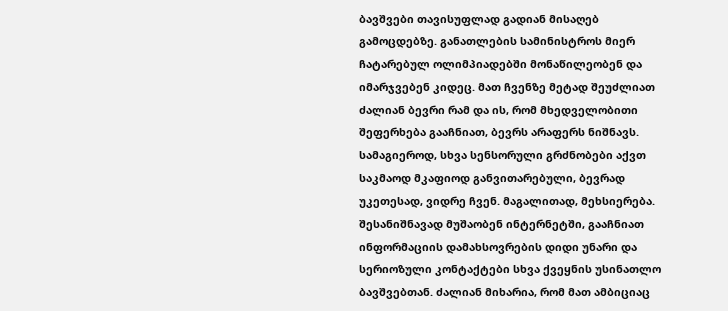ბავშვები თავისუფლად გადიან მისაღებ გამოცდებზე. განათლების სამინისტროს მიერ ჩატარებულ ოლიმპიადებში მონაწილეობენ და იმარჯვებენ კიდეც. მათ ჩვენზე მეტად შეუძლიათ ძალიან ბევრი რამ და ის, რომ მხედველობითი შეფერხება გააჩნიათ, ბევრს არაფერს ნიშნავს. სამაგიეროდ, სხვა სენსორული გრძნობები აქვთ საკმაოდ მკაფიოდ განვითარებული, ბევრად უკეთესად, ვიდრე ჩვენ. მაგალითად, მეხსიერება. შესანიშნავად მუშაობენ ინტერნეტში, გააჩნიათ ინფორმაციის დამახსოვრების დიდი უნარი და სერიოზული კონტაქტები სხვა ქვეყნის უსინათლო ბავშვებთან. ძალიან მიხარია, რომ მათ ამბიციაც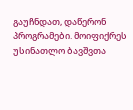გაუჩნდათ, დაწერონ პროგრამები. მოიფიქრეს უსინათლო ბავშვთა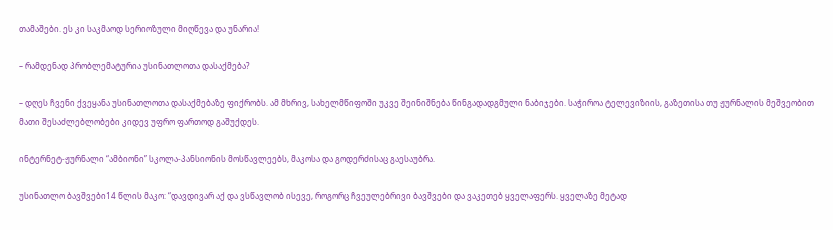თამაშები. ეს კი საკმაოდ სერიოზული მიღწევა და უნარია!

– რამდენად პრობლემატურია უსინათლოთა დასაქმება?

– დღეს ჩვენი ქვეყანა უსინათლოთა დასაქმებაზე ფიქრობს. ამ მხრივ, სახელმწიფოში უკვე შეინიშნება წინგადადგმული ნაბიჯები. საჭიროა ტელევიზიის, გაზეთისა თუ ჟურნალის მეშვეობით მათი შესაძლებლობები კიდევ უფრო ფართოდ გაშუქდეს.

ინტერნეტ-ჟურნალი “ამბიონი” სკოლა-პანსიონის მოსწავლეებს, მაკოსა და გოდერძისაც გაესაუბრა.

უსინათლო ბავშვები14 წლის მაკო: “დავდივარ აქ და ვსწავლობ ისევე, როგორც ჩვეულებრივი ბავშვები და ვაკეთებ ყველაფერს. ყველაზე მეტად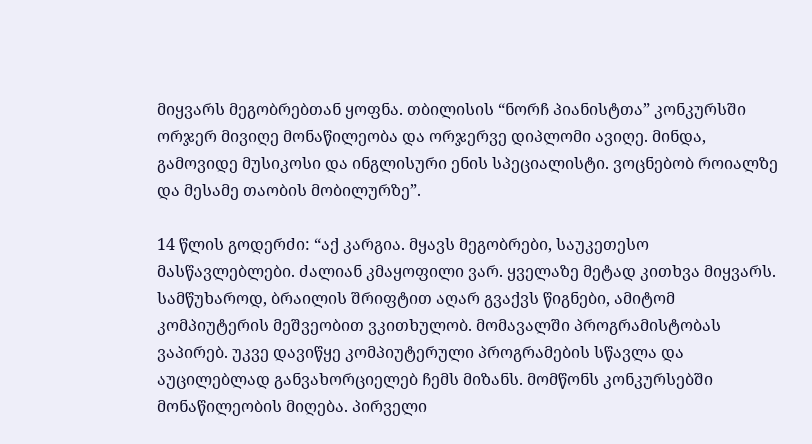მიყვარს მეგობრებთან ყოფნა. თბილისის “ნორჩ პიანისტთა” კონკურსში ორჯერ მივიღე მონაწილეობა და ორჯერვე დიპლომი ავიღე. მინდა, გამოვიდე მუსიკოსი და ინგლისური ენის სპეციალისტი. ვოცნებობ როიალზე და მესამე თაობის მობილურზე”.

14 წლის გოდერძი: “აქ კარგია. მყავს მეგობრები, საუკეთესო მასწავლებლები. ძალიან კმაყოფილი ვარ. ყველაზე მეტად კითხვა მიყვარს. სამწუხაროდ, ბრაილის შრიფტით აღარ გვაქვს წიგნები, ამიტომ კომპიუტერის მეშვეობით ვკითხულობ. მომავალში პროგრამისტობას ვაპირებ. უკვე დავიწყე კომპიუტერული პროგრამების სწავლა და აუცილებლად განვახორციელებ ჩემს მიზანს. მომწონს კონკურსებში მონაწილეობის მიღება. პირველი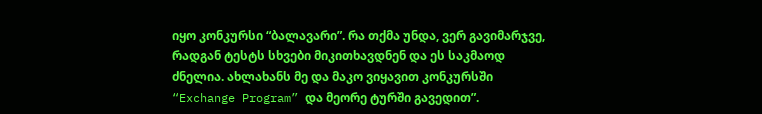იყო კონკურსი “ბალავარი”. რა თქმა უნდა, ვერ გავიმარჯვე, რადგან ტესტს სხვები მიკითხავდნენ და ეს საკმაოდ ძნელია. ახლახანს მე და მაკო ვიყავით კონკურსში “Exchange Program” და მეორე ტურში გავედით”.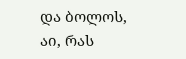და ბოლოს, აი, რას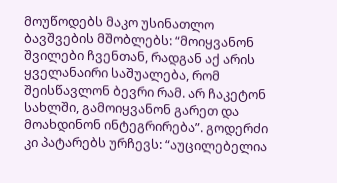მოუწოდებს მაკო უსინათლო ბავშვების მშობლებს: “მოიყვანონ შვილები ჩვენთან, რადგან აქ არის ყველანაირი საშუალება, რომ შეისწავლონ ბევრი რამ. არ ჩაკეტონ სახლში, გამოიყვანონ გარეთ და მოახდინონ ინტეგრირება”. გოდერძი კი პატარებს ურჩევს: “აუცილებელია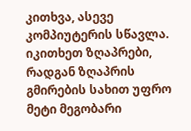კითხვა, ასევე კომპიუტერის სწავლა. იკითხეთ ზღაპრები, რადგან ზღაპრის გმირების სახით უფრო მეტი მეგობარი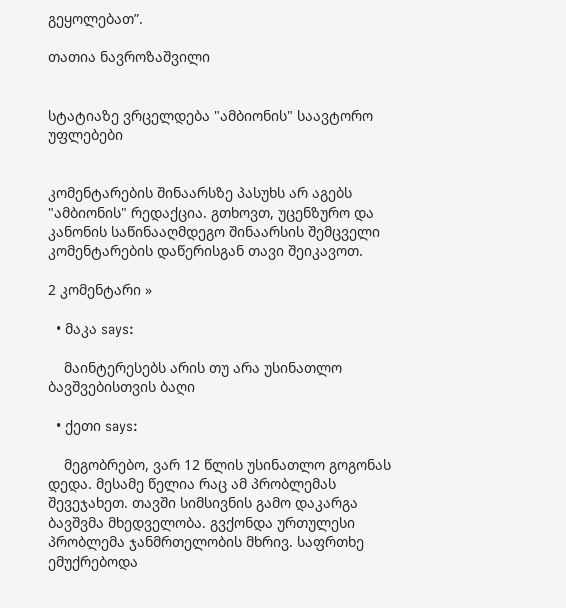გეყოლებათ”.

თათია ნავროზაშვილი


სტატიაზე ვრცელდება "ამბიონის" საავტორო უფლებები


კომენტარების შინაარსზე პასუხს არ აგებს "ამბიონის" რედაქცია. გთხოვთ, უცენზურო და კანონის საწინააღმდეგო შინაარსის შემცველი კომენტარების დაწერისგან თავი შეიკავოთ.

2 კომენტარი »

  • მაკა says:

    მაინტერესებს არის თუ არა უსინათლო ბავშვებისთვის ბაღი

  • ქეთი says:

    მეგობრებო, ვარ 12 წლის უსინათლო გოგონას დედა. მესამე წელია რაც ამ პრობლემას შევეჯახეთ. თავში სიმსივნის გამო დაკარგა ბავშვმა მხედველობა. გვქონდა ურთულესი პრობლემა ჯანმრთელობის მხრივ. საფრთხე ემუქრებოდა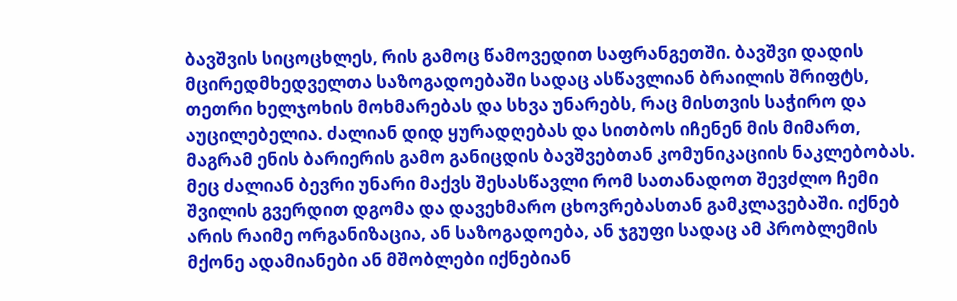ბავშვის სიცოცხლეს, რის გამოც წამოვედით საფრანგეთში. ბავშვი დადის მცირედმხედველთა საზოგადოებაში სადაც ასწავლიან ბრაილის შრიფტს, თეთრი ხელჯოხის მოხმარებას და სხვა უნარებს, რაც მისთვის საჭირო და აუცილებელია. ძალიან დიდ ყურადღებას და სითბოს იჩენენ მის მიმართ, მაგრამ ენის ბარიერის გამო განიცდის ბავშვებთან კომუნიკაციის ნაკლებობას. მეც ძალიან ბევრი უნარი მაქვს შესასწავლი რომ სათანადოთ შევძლო ჩემი შვილის გვერდით დგომა და დავეხმარო ცხოვრებასთან გამკლავებაში. იქნებ არის რაიმე ორგანიზაცია, ან საზოგადოება, ან ჯგუფი სადაც ამ პრობლემის მქონე ადამიანები ან მშობლები იქნებიან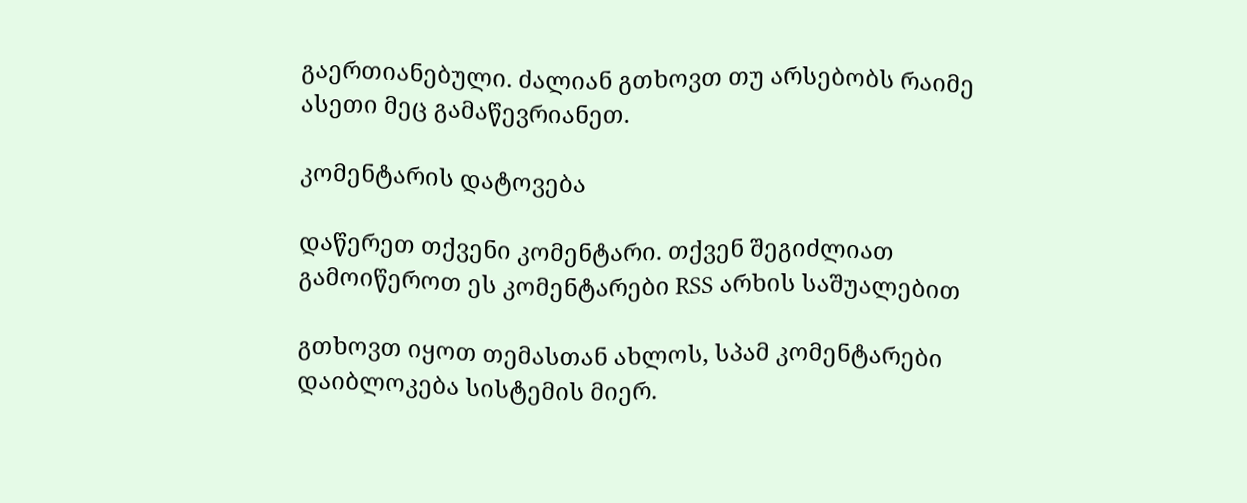გაერთიანებული. ძალიან გთხოვთ თუ არსებობს რაიმე ასეთი მეც გამაწევრიანეთ.

კომენტარის დატოვება

დაწერეთ თქვენი კომენტარი. თქვენ შეგიძლიათ გამოიწეროთ ეს კომენტარები RSS არხის საშუალებით

გთხოვთ იყოთ თემასთან ახლოს, სპამ კომენტარები დაიბლოკება სისტემის მიერ.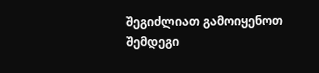შეგიძლიათ გამოიყენოთ შემდეგი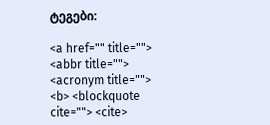ტეგები:

<a href="" title=""> <abbr title=""> <acronym title=""> <b> <blockquote cite=""> <cite>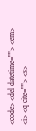<code> <del datetime=""> <em> <i> <q cite=""> <s>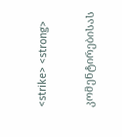<strike> <strong>

კომენტირებისას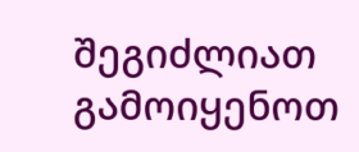შეგიძლიათ გამოიყენოთ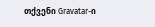თქვენი Gravatar-ი